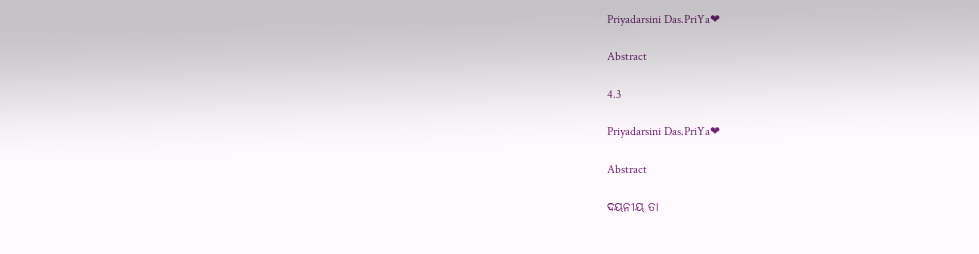Priyadarsini Das.PriYa❤

Abstract

4.3

Priyadarsini Das.PriYa❤

Abstract

ଦୟନୀୟ ତା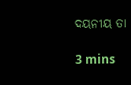ଦୟନୀୟ ତା

3 mins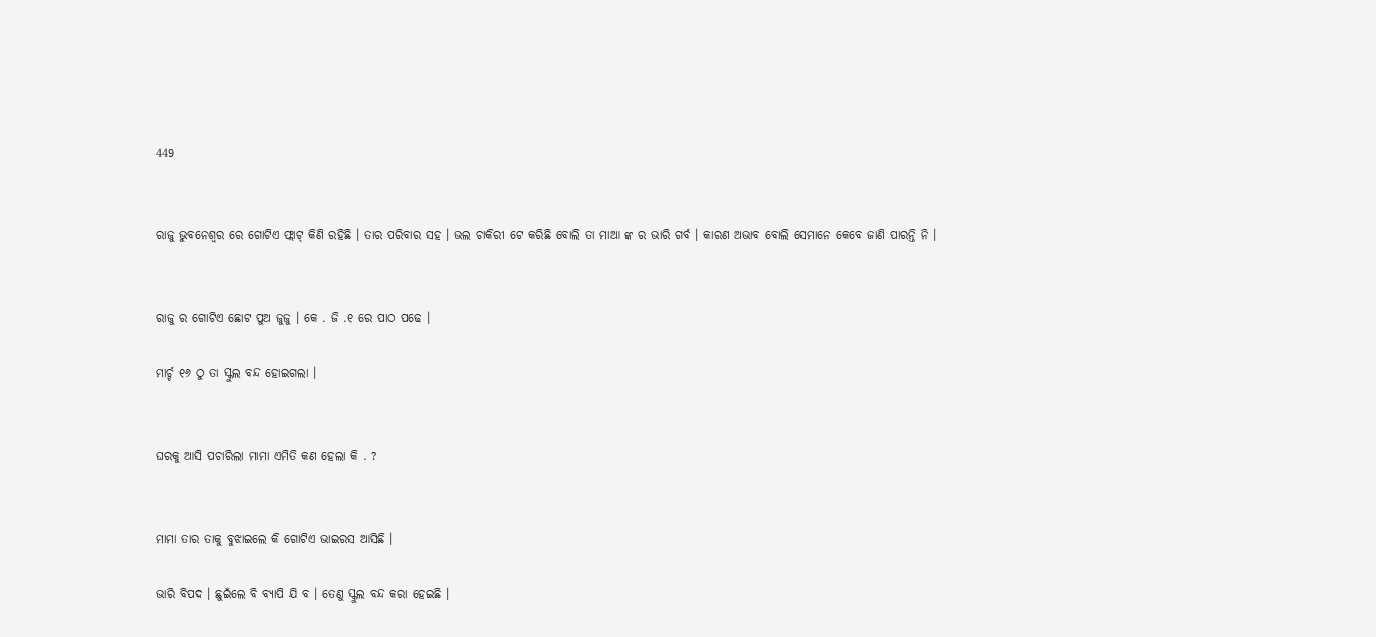449


ରାଜୁ ଭୁବନେଶ୍ୱର ରେ ଗୋଟିଏ ଫ୍ଲାଟ୍ କିଣି ରହିଛି । ତାର ପରିବାର ସହ । ଭଲ ଚାକିରୀ ଟେ କରିଛି ବୋଲି ତା ମାଆ ଙ୍କ ର ଭାରି ଗର୍ବ । କାରଣ ଅଭାବ ବୋଲି ସେମାନେ କେବେ ଜାଣି ପାରନ୍ତି ନି ।


ରାଜୁ ର ଗୋଟିଏ ଛୋଟ ପୁଅ ଜୁଜୁ । କେ . ଜି .୧ ରେ ପାଠ ପଢେ ।

ମାର୍ଚ୍ଚ ୧୬ ଠୁ ତା ସ୍କୁଲ ବନ୍ଦ ହୋଇଗଲା ।


ଘରକୁ ଆସି ପଚାରିଲା ମାମା ଏମିତି କଣ ହେଲା କି . ?


ମାମା ତାର ତାକୁ ବୁଝାଇଲେ କି ଗୋଟିଏ ଭାଇରସ ଆସିଛି ।

ଭାରି ବିପଦ । ଛୁଇଁଲେ ବି ବ୍ୟାପି ଯି ବ । ତେଣୁ ସ୍କୁଲ ବନ୍ଦ କରା ହେଇଛି ।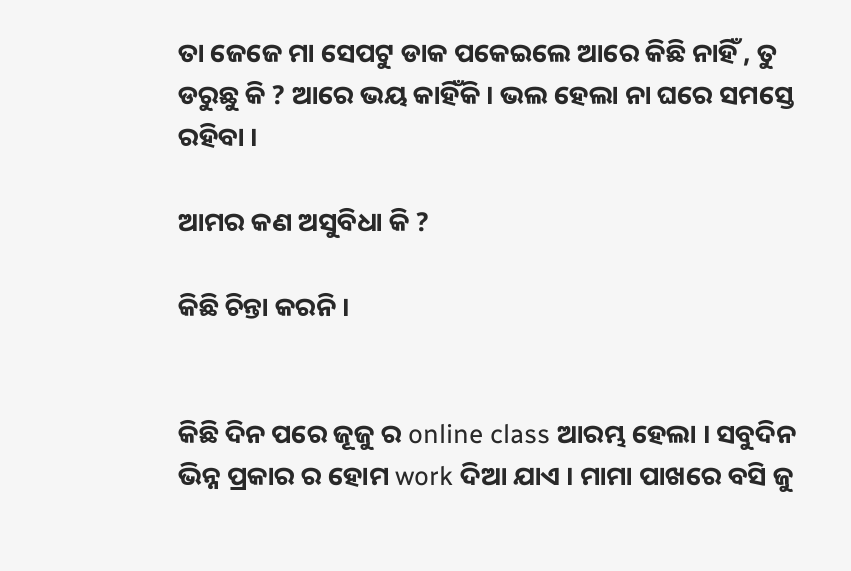ତା ଜେଜେ ମା ସେପଟୁ ଡାକ ପକେଇଲେ ଆରେ କିଛି ନାହିଁ , ତୁ ଡରୁଛୁ କି ? ଆରେ ଭୟ କାହିଁକି । ଭଲ ହେଲା ନା ଘରେ ସମସ୍ତେ ରହିବା ।

ଆମର କଣ ଅସୁବିଧା କି ?

କିଛି ଚିନ୍ତା କରନି ।


କିଛି ଦିନ ପରେ ଜୂଜୁ ର online class ଆରମ୍ଭ ହେଲା । ସବୁଦିନ ଭିନ୍ନ ପ୍ରକାର ର ହୋମ work ଦିଆ ଯାଏ । ମାମା ପାଖରେ ବସି ଜୁ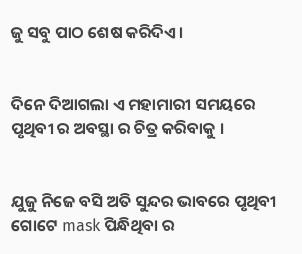ଜୁ ସବୁ ପାଠ ଶେଷ କରିଦିଏ ।


ଦିନେ ଦିଆଗଲା ଏ ମହାମାରୀ ସମୟରେ ପୃଥିବୀ ର ଅବସ୍ଥା ର ଚିତ୍ର କରିବାକୁ ।


ଯୁଜୁ ନିଜେ ବସି ଅତି ସୁନ୍ଦର ଭାବରେ ପୃଥିବୀ ଗୋଟେ mask ପିନ୍ଧିଥିବା ର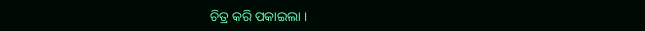ଚିତ୍ର କରି ପକାଇଲା ।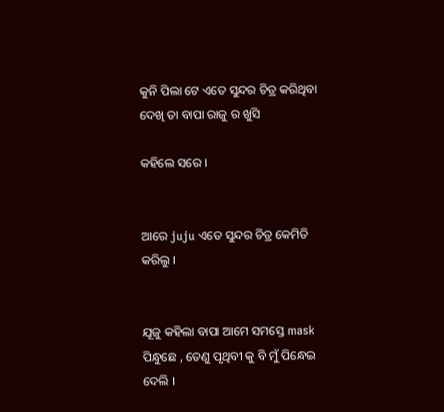କୁନି ପିଲା ଟେ ଏତେ ସୁନ୍ଦର ଚିତ୍ର କରିଥିବା ଦେଖି ତା ବାପା ରାଜୁ ର ଖୁସି

କହିଲେ ସରେ ।


ଆରେ juju ଏତେ ସୁନ୍ଦର ଚିତ୍ର କେମିତି କରିଲୁ ।


ଯୂଜୁ କହିଲା ବାପା ଆମେ ସମସ୍ତେ mask ପିନ୍ଧୁଛେ , ତେଣୁ ପୃଥିବୀ କୁ ବି ମୁଁ ପିନ୍ଧେଇ ଦେଲି ।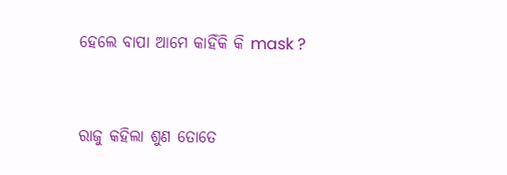ହେଲେ ବାପା ଆମେ କାହିଁକି କି mask ?


ରାଜୁ କହିଲା ଶୁଣ ତୋତେ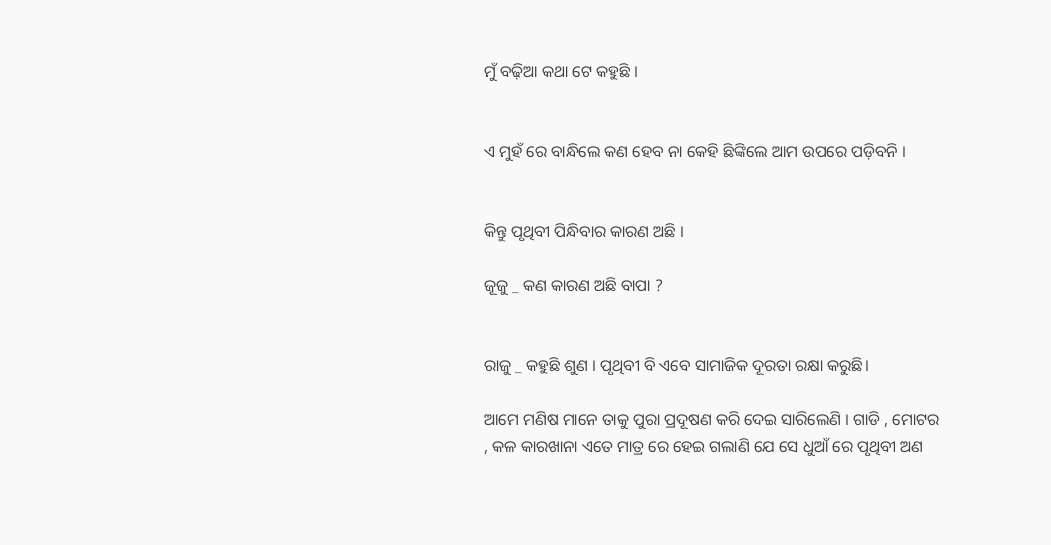ମୁଁ ବଢ଼ିଆ କଥା ଟେ କହୁଛି ।


ଏ ମୁହଁ ରେ ବାନ୍ଧିଲେ କଣ ହେବ ନା କେହି ଛିଙ୍କିଲେ ଆମ ଉପରେ ପଡ଼ିବନି ।


କିନ୍ତୁ ପୃଥିବୀ ପିନ୍ଧିବାର କାରଣ ଅଛି ।

ଜୂଜୁ _ କଣ କାରଣ ଅଛି ବାପା ?


ରାଜୁ _ କହୁଛି ଶୁଣ । ପୃଥିବୀ ବି ଏବେ ସାମାଜିକ ଦୂରତା ରକ୍ଷା କରୁଛି।

ଆମେ ମଣିଷ ମାନେ ତାକୁ ପୁରା ପ୍ରଦୂଷଣ କରି ଦେଇ ସାରିଲେଣି । ଗାଡି , ମୋଟର , କଳ କାରଖାନା ଏତେ ମାତ୍ର ରେ ହେଇ ଗଲାଣି ଯେ ସେ ଧୁଆଁ ରେ ପୃଥିବୀ ଅଣ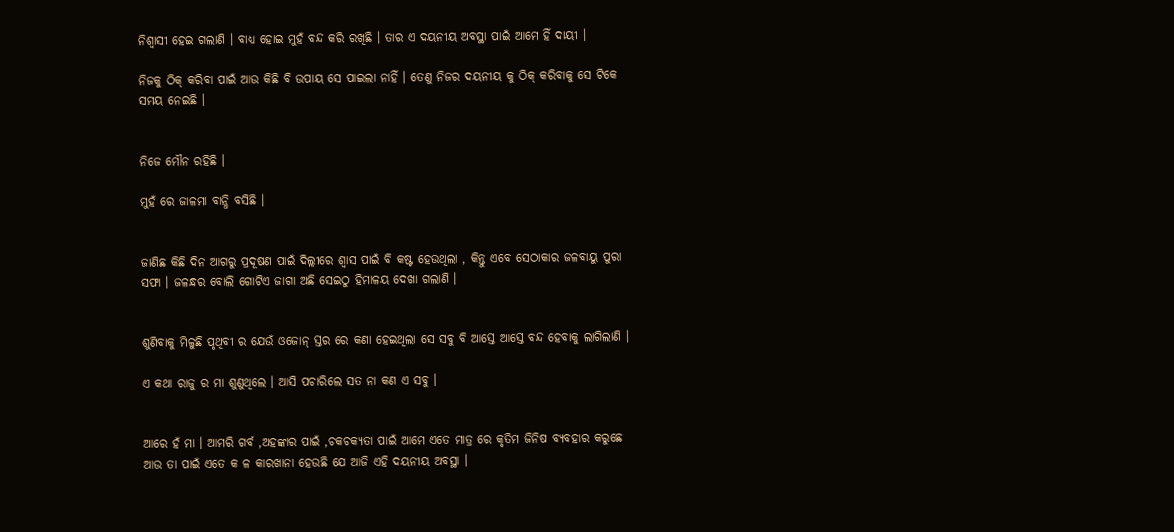ନିଶ୍ୱାସୀ ହେଇ ଗଲାଣି । ବାଧ୍ୟ ହୋଇ ମୁହଁ ବନ୍ଦ କରି ରଖିଛି । ତାର ଏ ଦୟନୀୟ ଅବସ୍ଥା ପାଇଁ ଆମେ ହିଁ ଦାୟୀ ।

ନିଜକୁ ଠିକ୍ କରିବା ପାଇଁ ଆଉ କିଛି ବି ଉପାୟ ସେ ପାଇଲା ନାହିଁ । ତେଣୁ ନିଜର ଦୟନୀୟ କୁ ଠିକ୍ କରିବାକୁ ସେ ଟିକେ ସମୟ ନେଇଛି ।


ନିଜେ ମୌନ ରହିଛି ।

ମୁହଁ ରେ ଜାଳମା ବାନ୍ଧି ବସିଛି ।


ଜାଣିଛ କିଛି ଦିନ ଆଗରୁ ପ୍ରଦୂଷଣ ପାଇଁ ଦିଲ୍ଲୀରେ ଶ୍ୱାସ ପାଇଁ ବି କଷ୍ଟ ହେଉଥିଲା , କିନ୍ତୁ ଏବେ ସେଠାକାର ଜଳବାୟୁ ପୁରା ସଫା । ଜଳନ୍ଧର ବୋଲି ଗୋଟିଏ ଜାଗା ଅଛି ସେଇଠୁ ହିମାଳୟ ଦେଖା ଗଲାଣି ।


ଶୁଣିବାକୁ ମିଳୁଛି ପୃଥିବୀ ର ଯେଉଁ ଓଜୋନ୍ ସ୍ତର ରେ କଣା ହେଇଥିଲା ସେ ସବୁ ବି ଆସ୍ତେ ଆସ୍ତେ ବନ୍ଦ ହେବାକୁ ଲାଗିଲାଣି ।

ଏ କଥା ରାଜୁ ର ମା ଶୁଣୁଥିଲେ । ଆସି ପଚାରିଲେ ସତ ନା କଣ ଏ ସବୁ ।


ଆରେ ହଁ ମା । ଆମରି ଗର୍ବ ,ଅହଙ୍କାର ପାଇଁ ,ଚକଚକ୍ୟତା ପାଇଁ ଆମେ ଏତେ ମାତ୍ର ରେ କୃତିମ ଜିନିଷ ବ୍ୟବହାର କରୁଛେ ଆଉ ତା ପାଇଁ ଏତେ କ ଳ କାରଖାନା ହେଉଛି ଯେ ଆଜି ଏହି ଦୟନୀୟ ଅବସ୍ଥା ।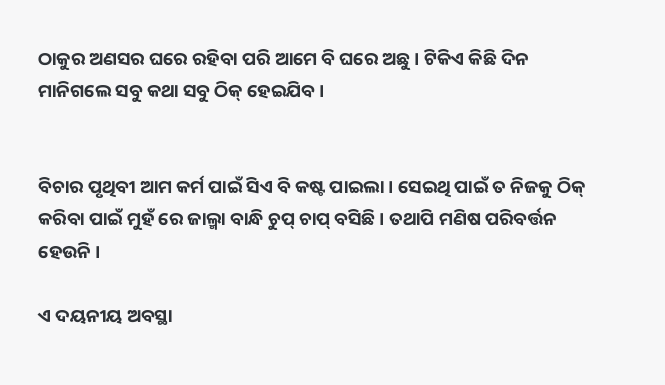ଠାକୁର ଅଣସର ଘରେ ରହିବା ପରି ଆମେ ବି ଘରେ ଅଛୁ । ଟିକିଏ କିଛି ଦିନ ମାନିଗଲେ ସବୁ କଥା ସବୁ ଠିକ୍ ହେଇଯିବ ।


ବିଚାର ପୃଥିବୀ ଆମ କର୍ମ ପାଇଁ ସିଏ ବି କଷ୍ଟ ପାଇଲା । ସେଇଥି ପାଇଁ ତ ନିଜକୁ ଠିକ୍ କରିବା ପାଇଁ ମୁହଁ ରେ ଜାଲ୍ମା ବାନ୍ଧି ଚୁପ୍ ଚାପ୍ ବସିଛି । ତଥାପି ମଣିଷ ପରିବର୍ତ୍ତନ ହେଉନି ।

ଏ ଦୟନୀୟ ଅବସ୍ଥା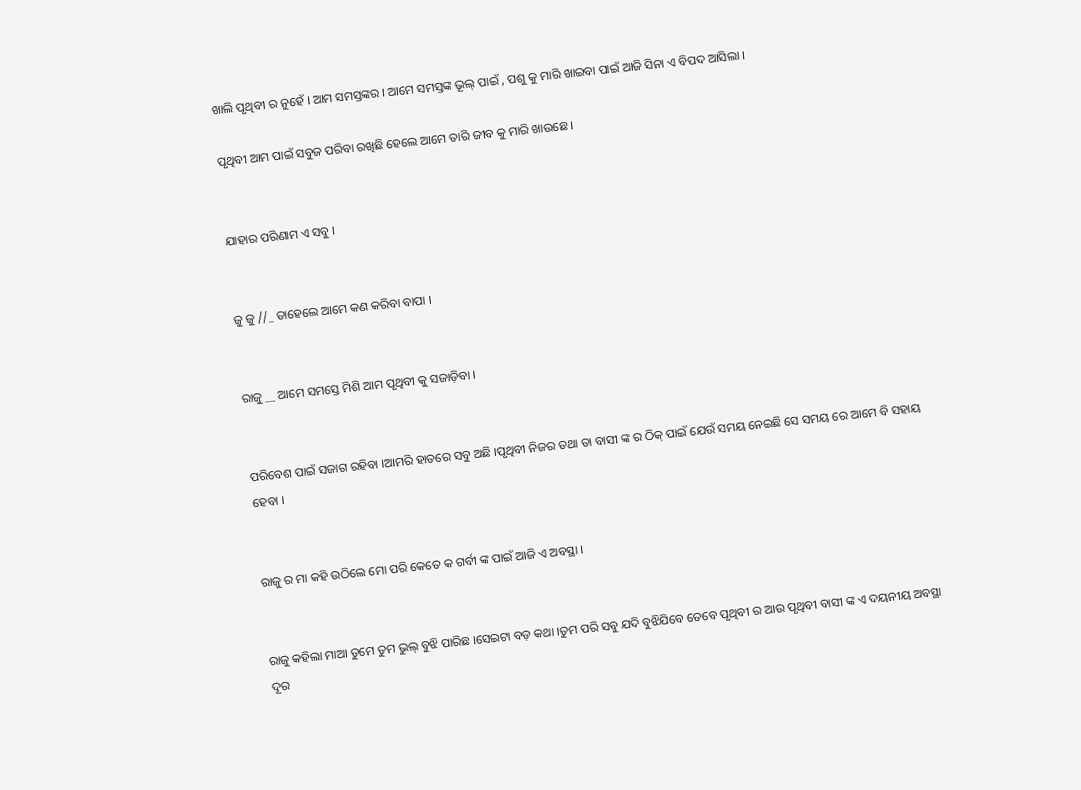ଖାଲି ପୃଥିବୀ ର ନୁହେଁ । ଆମ ସମସ୍ତଙ୍କର । ଆମେ ସମସ୍ତଙ୍କ ଭୂଲ୍ ପାଇଁ , ପଶୁ କୁ ମାରି ଖାଇବା ପାଇଁ ଆଜି ସିନା ଏ ବିପଦ ଆସିଲା ।

ପୃଥିବୀ ଆମ ପାଇଁ ସବୁଜ ପରିବା ରଖିଛି ହେଲେ ଆମେ ତାରି ଜୀବ କୁ ମାରି ଖାଉଛେ ।


ଯାହାର ପରିଣାମ ଏ ସବୁ ।


ଜୁ ଜୁ //_ ତାହେଲେ ଆମେ କଣ କରିବା ବାପା ।


ରାଜୁ __ ଆମେ ସମସ୍ତେ ମିଶି ଆମ ପୃଥିବୀ କୁ ସଜାଡ଼ିବା ।


ପରିବେଶ ପାଇଁ ସଜାଗ ରହିବା ।ଆମରି ହାତରେ ସବୁ ଅଛି ।ପୃଥିବୀ ନିଜର ତଥା ତା ବାସୀ ଙ୍କ ର ଠିକ୍ ପାଇଁ ଯେଉଁ ସମୟ ନେଇଛି ସେ ସମୟ ରେ ଆମେ ବି ସହାୟ ହେବା ।


ରାଜୁ ର ମା କହି ଉଠିଲେ ମୋ ପରି କେତେ କ ଗର୍ବୀ ଙ୍କ ପାଇଁ ଆଜି ଏ ଅବସ୍ଥା ।


ରାଜୁ କହିଲା ମାଆ ତୁମେ ତୁମ ଭୁଲ୍ ବୁଝି ପାରିଛ ।ସେଇଟା ବଡ଼ କଥା ।ତୁମ ପରି ସବୁ ଯଦି ବୁଝିଯିବେ ତେବେ ପୃଥିବୀ ର ଆଉ ପୃଥିବୀ ବାସୀ ଙ୍କ ଏ ଦୟନୀୟ ଅବସ୍ଥା ଦୂର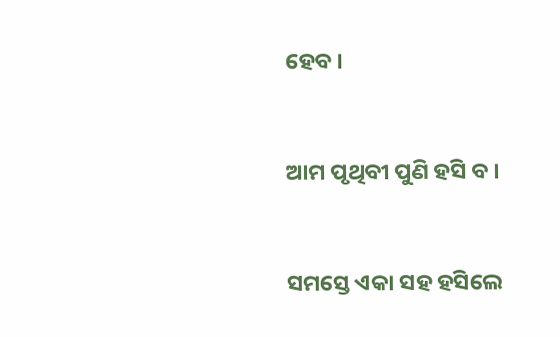ହେବ ।


ଆମ ପୃଥିବୀ ପୁଣି ହସି ବ ।


ସମସ୍ତେ ଏକା ସହ ହସିଲେ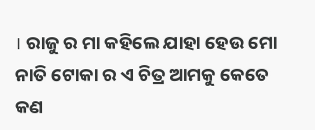। ରାଜୁ ର ମା କହିଲେ ଯାହା ହେଉ ମୋ ନାତି ଟୋକା ର ଏ ଚିତ୍ର ଆମକୁ କେତେ କଣ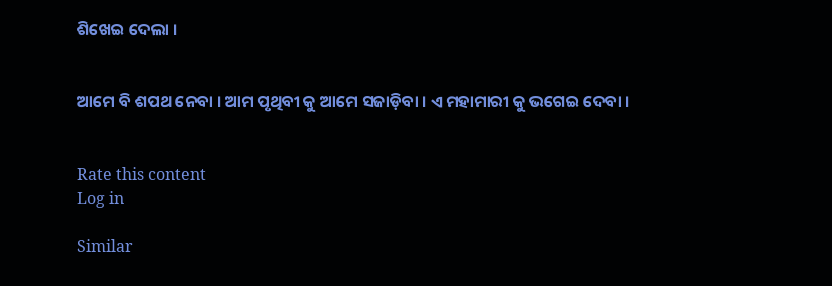ଶିଖେଇ ଦେଲା ।


ଆମେ ବି ଶପଥ ନେବା । ଆମ ପୃଥିବୀ କୁ ଆମେ ସଜାଡ଼ିବା । ଏ ମହାମାରୀ କୁ ଭଗେଇ ଦେବା ।


Rate this content
Log in

Similar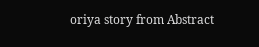oriya story from Abstract